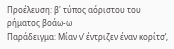Προέλευση: β' τύπος αόριστου του ρήματος βοάω-ω
Παράδειγμα: Μίαν ν’ έντριζεν έναν κορίτσ’,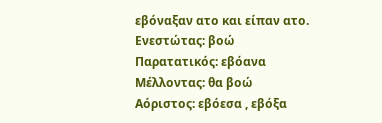εβόναξαν ατο και είπαν ατο.
Ενεστώτας: βοώ Παρατατικός: εβόανα Μέλλοντας: θα βοώ Αόριστος: εβόεσα , εβόξα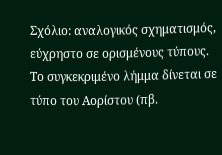Σχόλιο: αναλογικός σχηματισμός, εύχρηστο σε ορισμένους τύπους. Το συγκεκριμένο λήμμα δίνεται σε τύπο του Αορίστου (πβ.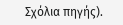Σχόλια πηγής).